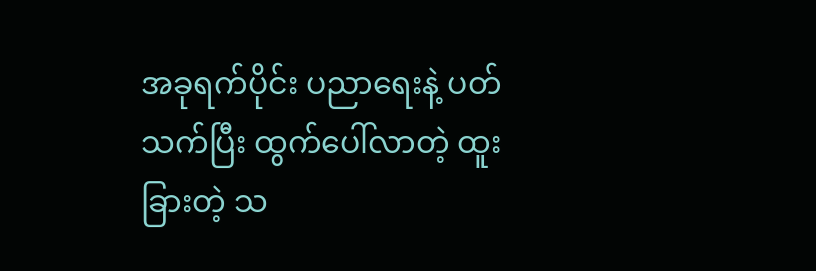အခုရက်ပိုင်း ပညာရေးနဲ့ ပတ်သက်ပြီး ထွက်ပေါ်လာတဲ့ ထူးခြားတဲ့ သ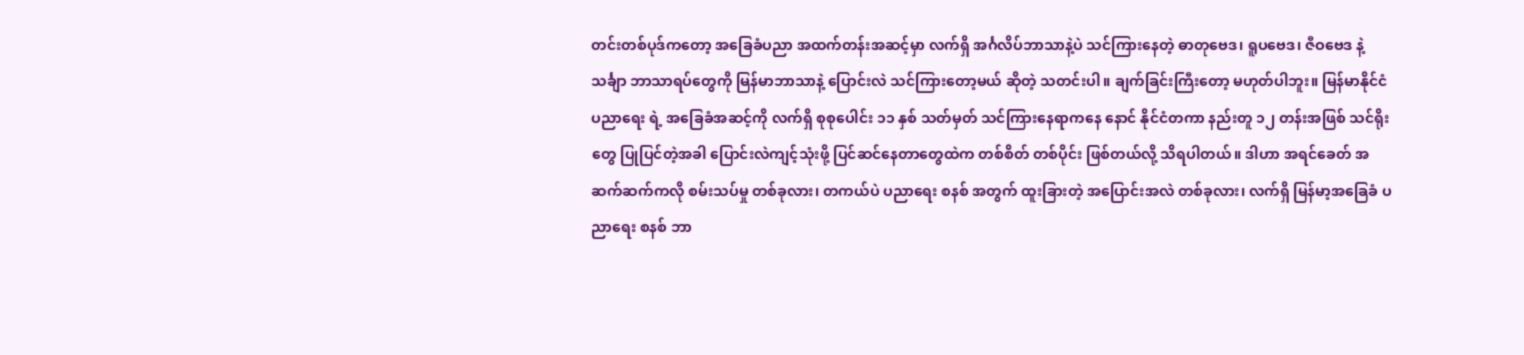တင်းတစ်ပုဒ်ကတော့ အခြေခံပညာ အထက်တန်းအဆင့်မှာ လက်ရှိ အင်္ဂလိပ်ဘာသာနဲ့ပဲ သင်ကြားနေတဲ့ ဓာတုဗေဒ၊ ရူပဗေဒ၊ ဇီဝဗေဒ နဲ့ သင်္ချာ ဘာသာရပ်တွေကို မြန်မာဘာသာနဲ့ ပြောင်းလဲ သင်ကြားတော့မယ် ဆိုတဲ့ သတင်းပါ။ ချက်ခြင်းကြီးတော့ မဟုတ်ပါဘူး။ မြန်မာနိုင်ငံ ပညာရေး ရဲ့ အခြေခံအဆင့်ကို လက်ရှိ စုစုပေါင်း ၁၁ နှစ် သတ်မှတ် သင်ကြားနေရာကနေ နောင် နိုင်ငံတကာ နည်းတူ ၁၂ တန်းအဖြစ် သင်ရိုးတွေ ပြုပြင်တဲ့အခါ ပြောင်းလဲကျင့်သုံးဖို့ ပြင်ဆင်နေတာတွေထဲက တစ်စိတ် တစ်ပိုင်း ဖြစ်တယ်လို့ သိရပါတယ်။ ဒါဟာ အရင်ခေတ် အဆက်ဆက်ကလို စမ်းသပ်မှု တစ်ခုလား၊ တကယ်ပဲ ပညာရေး စနစ် အတွက် ထူးခြားတဲ့ အပြောင်းအလဲ တစ်ခုလား၊ လက်ရှိ မြန်မာ့အခြေခံ ပညာရေး စနစ် ဘာ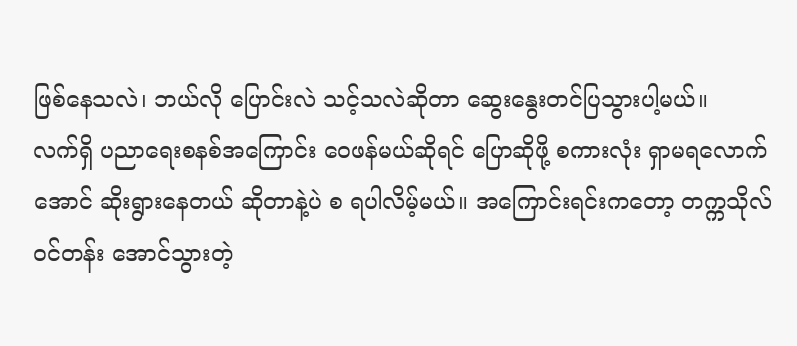ဖြစ်နေသလဲ၊ ဘယ်လို ပြောင်းလဲ သင့်သလဲဆိုတာ ဆွေးနွေးတင်ပြသွားပါ့မယ်။
လက်ရှိ ပညာရေးစနစ်အကြောင်း ဝေဖန်မယ်ဆိုရင် ပြောဆိုဖို့ စကားလုံး ရှာမရလောက်အောင် ဆိုးရွားနေတယ် ဆိုတာနဲ့ပဲ စ ရပါလိမ့်မယ်။ အကြောင်းရင်းကတော့ တက္ကသိုလ် ဝင်တန်း အောင်သွားတဲ့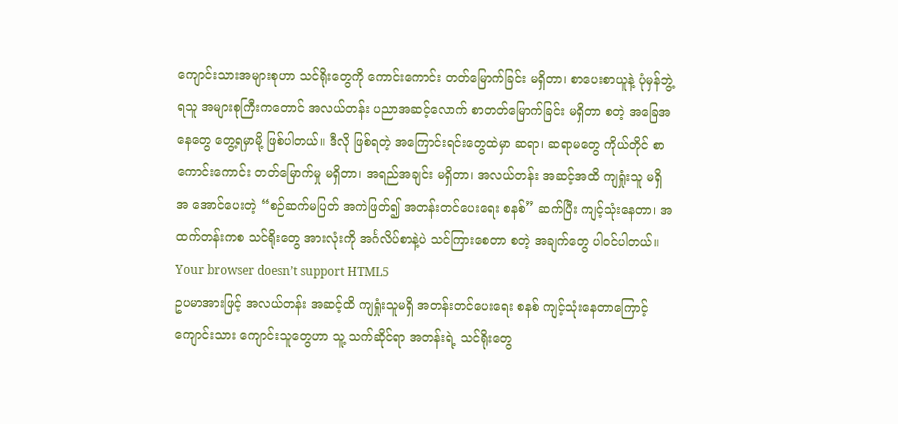ကျောင်းသားအများစုဟာ သင်ရိုးတွေကို ကောင်းကောင်း တတ်မြောက်ခြင်း မရှိတာ၊ စာပေးစာယူနဲ့ ပုံမှန်ဘွဲ့ရသူ အများစုကြီးကတောင် အလယ်တန်း ပညာအဆင့်လောက် စာတတ်မြောက်ခြင်း မရှိတာ စတဲ့ အခြေအနေတွေ တွေ့ရမှာမို့ ဖြစ်ပါတယ်။ ဒီလို ဖြစ်ရတဲ့ အကြောင်းရင်းတွေထဲမှာ ဆရာ၊ ဆရာမတွေ ကိုယ်တိုင် စာကောင်းကောင်း တတ်မြောက်မှု မရှိတာ၊ အရည်အချင်း မရှိတာ၊ အလယ်တန်း အဆင့်အထိ ကျရှုံးသူ မရှိ အ အောင်ပေးတဲ့ “စဉ်ဆက်မပြတ် အကဲဖြတ်၍ အတန်းတင်ပေးရေး စနစ်” ဆက်ပြီး ကျင့်သုံးနေတာ၊ အထက်တန်းကစ သင်ရိုးတွေ အားလုံးကို အင်္ဂလိပ်စာနဲ့ပဲ သင်ကြားစေတာ စတဲ့ အချက်တွေ ပါဝင်ပါတယ်။
Your browser doesn’t support HTML5
ဥပမာအားဖြင့် အလယ်တန်း အဆင့်ထိ ကျရှုံးသူမရှိ အတန်းတင်ပေးရေး စနစ် ကျင့်သုံးနေတာကြောင့် ကျောင်းသား ကျောင်းသူတွေဟာ သူ့ သက်ဆိုင်ရာ အတန်းရဲ့ သင်ရိုးတွေ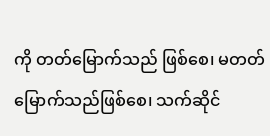ကို တတ်မြောက်သည် ဖြစ်စေ၊ မတတ်မြောက်သည်ဖြစ်စေ၊ သက်ဆိုင်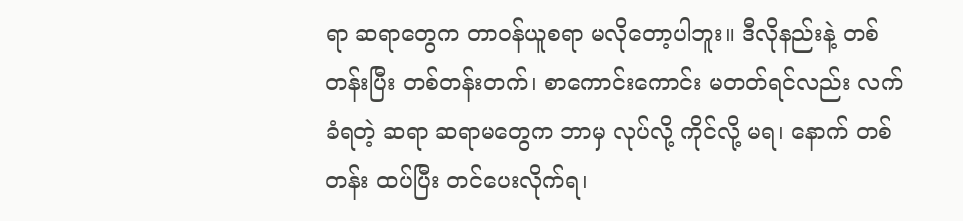ရာ ဆရာတွေက တာဝန်ယူစရာ မလိုတော့ပါဘူး။ ဒီလိုနည်းနဲ့ တစ်တန်းပြီး တစ်တန်းတက်၊ စာကောင်းကောင်း မတတ်ရင်လည်း လက်ခံရတဲ့ ဆရာ ဆရာမတွေက ဘာမှ လုပ်လို့ ကိုင်လို့ မရ၊ နောက် တစ်တန်း ထပ်ပြီး တင်ပေးလိုက်ရ၊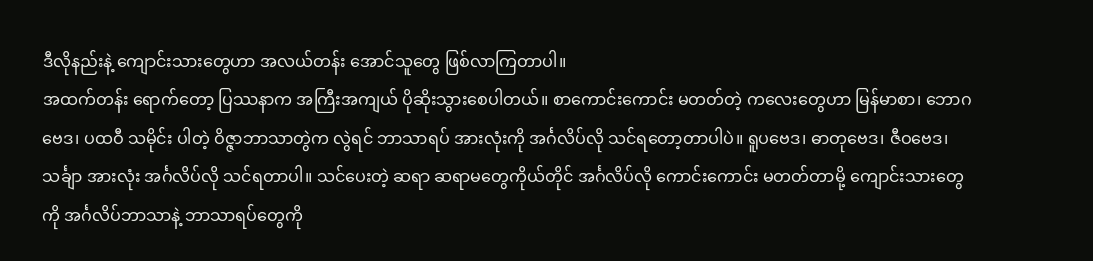ဒီလိုနည်းနဲ့ ကျောင်းသားတွေဟာ အလယ်တန်း အောင်သူတွေ ဖြစ်လာကြတာပါ။
အထက်တန်း ရောက်တော့ ပြဿနာက အကြီးအကျယ် ပိုဆိုးသွားစေပါတယ်။ စာကောင်းကောင်း မတတ်တဲ့ ကလေးတွေဟာ မြန်မာစာ၊ ဘောဂဗေဒ၊ ပထဝီ သမိုင်း ပါတဲ့ ဝိဇ္ဇာဘာသာတွဲက လွဲရင် ဘာသာရပ် အားလုံးကို အင်္ဂလိပ်လို သင်ရတော့တာပါပဲ။ ရူပဗေဒ၊ ဓာတုဗေဒ၊ ဇီဝဗေဒ၊ သင်္ချာ အားလုံး အင်္ဂလိပ်လို သင်ရတာပါ။ သင်ပေးတဲ့ ဆရာ ဆရာမတွေကိုယ်တိုင် အင်္ဂလိပ်လို ကောင်းကောင်း မတတ်တာမို့ ကျောင်းသားတွေကို အင်္ဂလိပ်ဘာသာနဲ့ ဘာသာရပ်တွေကို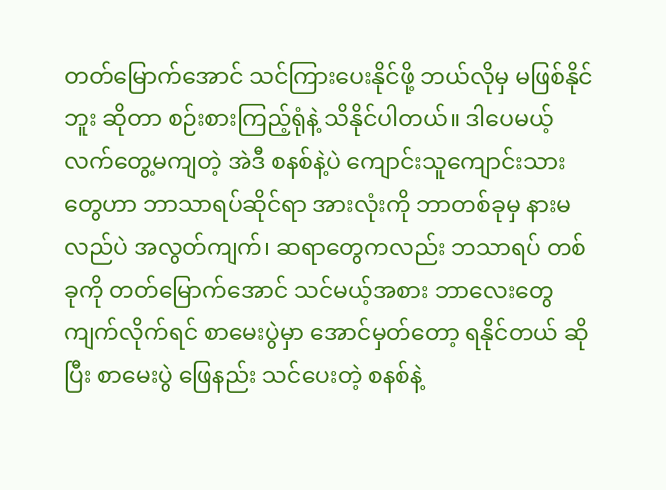တတ်မြောက်အောင် သင်ကြားပေးနိုင်ဖို့ ဘယ်လိုမှ မဖြစ်နိုင်ဘူး ဆိုတာ စဉ်းစားကြည့်ရုံနဲ့ သိနိုင်ပါတယ်။ ဒါပေမယ့် လက်တွေ့မကျတဲ့ အဲဒီ စနစ်နဲ့ပဲ ကျောင်းသူကျောင်းသားတွေဟာ ဘာသာရပ်ဆိုင်ရာ အားလုံးကို ဘာတစ်ခုမှ နားမလည်ပဲ အလွတ်ကျက်၊ ဆရာတွေကလည်း ဘသာရပ် တစ်ခုကို တတ်မြောက်အောင် သင်မယ့်အစား ဘာလေးတွေ ကျက်လိုက်ရင် စာမေးပွဲမှာ အောင်မှတ်တော့ ရနိုင်တယ် ဆိုပြီး စာမေးပွဲ ဖြေနည်း သင်ပေးတဲ့ စနစ်နဲ့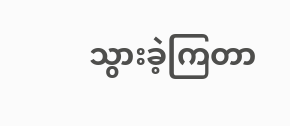သွားခဲ့ကြတာ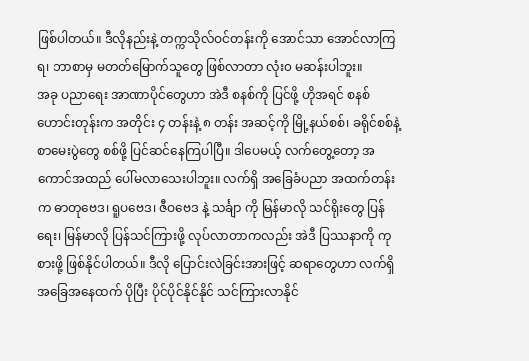ဖြစ်ပါတယ်။ ဒီလိုနည်းနဲ့ တက္ကသိုလ်ဝင်တန်းကို အောင်သာ အောင်လာကြရ၊ ဘာစာမှ မတတ်မြောက်သူတွေ ဖြစ်လာတာ လုံး၀ မဆန်းပါဘူး။
အခု ပညာရေး အာဏာပိုင်တွေဟာ အဲဒီ စနစ်ကို ပြင်ဖို့ ဟိုအရင် စနစ်ဟောင်းတုန်းက အတိုင်း ၄ တန်းနဲ့ ၈ တန်း အဆင့်ကို မြို့နယ်စစ်၊ ခရိုင်စစ်နဲ့ စာမေးပွဲတွေ စစ်ဖို့ ပြင်ဆင်နေကြပါပြီ။ ဒါပေမယ့် လက်တွေ့တော့ အကောင်အထည် ပေါ်မလာသေးပါဘူး။ လက်ရှိ အခြေခံပညာ အထက်တန်းက ဓာတုဗေဒ၊ ရူပဗေဒ၊ ဇီဝဗေဒ နဲ့ သင်္ချာ ကို မြန်မာလို သင်ရိုးတွေ ပြန်ရေး၊ မြန်မာလို ပြန်သင်ကြားဖို့ လုပ်လာတာကလည်း အဲဒီ ပြဿနာကို ကုစားဖို့ ဖြစ်နိုင်ပါတယ်။ ဒီလို ပြောင်းလဲခြင်းအားဖြင့် ဆရာတွေဟာ လက်ရှိ အခြေအနေထက် ပိုပြီး ပိုင်ပိုင်နိုင်နိုင် သင်ကြားလာနိုင်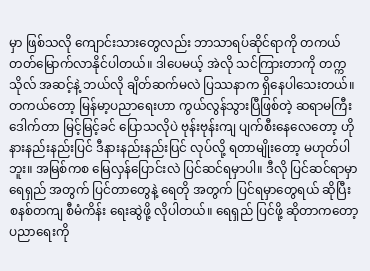မှာ ဖြစ်သလို ကျောင်းသားတွေလည်း ဘာသာရပ်ဆိုင်ရာကို တကယ် တတ်မြောက်လာနိုင်ပါတယ်။ ဒါပေမယ့် အဲလို သင်ကြားတာကို တက္ကသိုလ် အဆင့်နဲ့ ဘယ်လို ချိတ်ဆက်မလဲ ပြဿနာက ရှိနေပါသေးတယ်။
တကယ်တော့ မြန်မာ့ပညာရေးဟာ ကွယ်လွန်သွားပြီဖြစ်တဲ့ ဆရာမကြီး ဒေါက်တာ မြင့်မြင့်ခင် ပြောသလိုပဲ ဗုန်းဗုန်းကျ ပျက်စီးနေလေတော့ ဟိုနားနည်းနည်းပြင် ဒီနားနည်းနည်းပြင် လုပ်လို့ ရတာမျိုးတော့ မဟုတ်ပါဘူး။ အမြစ်ကစ မြေလှန်ပြောင်းလဲ ပြင်ဆင်ရမှာပါ။ ဒီလို ပြင်ဆင်ရာမှာ ရေရှည် အတွက် ပြင်တာတွေနဲ့ ရေတို အတွက် ပြင်ရမှာတွေရယ် ဆိုပြီး စနစ်တကျ စီမံကိန်း ရေးဆွဲဖို့ လိုပါတယ်။ ရေရှည် ပြင်ဖို့ ဆိုတာကတော့ ပညာရေးကို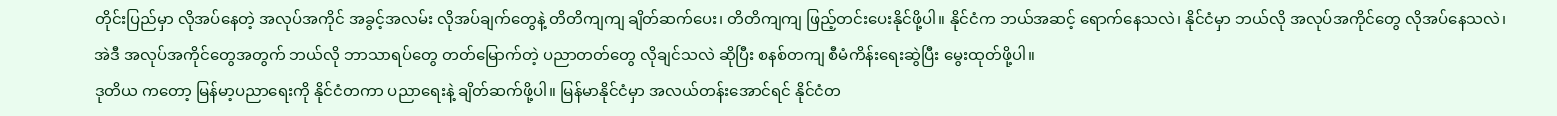တိုင်းပြည်မှာ လိုအပ်နေတဲ့ အလုပ်အကိုင် အခွင့်အလမ်း လိုအပ်ချက်တွေနဲ့ တိတိကျကျ ချိတ်ဆက်ပေး၊ တိတိကျကျ ဖြည့်တင်းပေးနိုင်ဖို့ပါ။ နိုင်ငံက ဘယ်အဆင့် ရောက်နေသလဲ၊ နိုင်ငံမှာ ဘယ်လို အလုပ်အကိုင်တွေ လိုအပ်နေသလဲ၊ အဲဒီ အလုပ်အကိုင်တွေအတွက် ဘယ်လို ဘာသာရပ်တွေ တတ်မြောက်တဲ့ ပညာတတ်တွေ လိုချင်သလဲ ဆိုပြီး စနစ်တကျ စီမံကိန်းရေးဆွဲပြီး မွေးထုတ်ဖို့ပါ။
ဒုတိယ ကတော့ မြန်မာ့ပညာရေးကို နိုင်ငံတကာ ပညာရေးနဲ့ ချိတ်ဆက်ဖို့ပါ။ မြန်မာနိုင်ငံမှာ အလယ်တန်းအောင်ရင် နိုင်ငံတ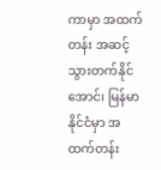ကာမှာ အထက်တန်း အဆင့် သွားတက်နိုင်အောင်၊ မြန်မာနိုင်ငံမှာ အထက်တန်း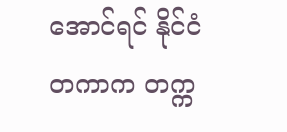အောင်ရင် နိုင်ငံတကာက တက္က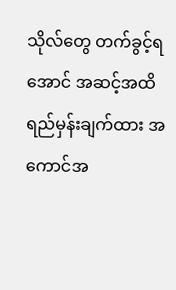သိုလ်တွေ တက်ခွင့်ရအောင် အဆင့်အထိ ရည်မှန်းချက်ထား အကောင်အ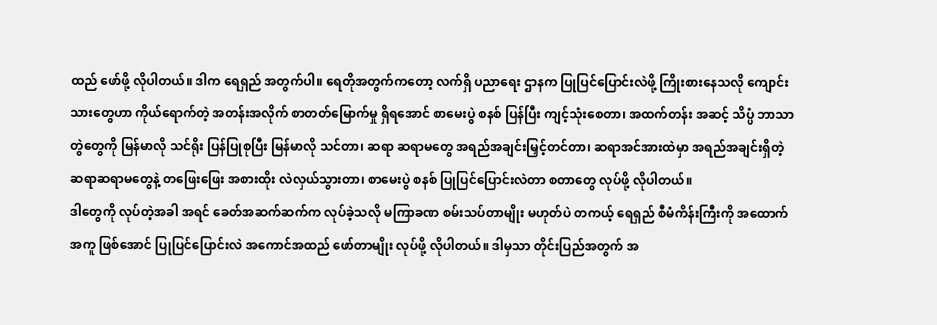ထည် ဖော်ဖို့ လိုပါတယ်။ ဒါက ရေရှည် အတွက်ပါ။ ရေတိုအတွက်ကတော့ လက်ရှိ ပညာရေး ဌာနက ပြုပြင်ပြောင်းလဲဖို့ ကြိုးစားနေသလို ကျောင်းသားတွေဟာ ကိုယ်ရောက်တဲ့ အတန်းအလိုက် စာတတ်မြောက်မှု ရှိရအောင် စာမေးပွဲ စနစ် ပြန်ပြီး ကျင့်သုံးစေတာ၊ အထက်တန်း အဆင့် သိပ္ပံ ဘာသာတွဲတွေကို မြန်မာလို သင်ရိုး ပြန်ပြုစုပြီး မြန်မာလို သင်တာ၊ ဆရာ ဆရာမတွေ အရည်အချင်းမြှင့်တင်တာ၊ ဆရာအင်အားထဲမှာ အရည်အချင်းရှိတဲ့ ဆရာဆရာမတွေနဲ့ တဖြေးဖြေး အစားထိုး လဲလှယ်သွားတာ၊ စာမေးပွဲ စနစ် ပြုပြင်ပြောင်းလဲတာ စတာတွေ လုပ်ဖို့ လိုပါတယ်။
ဒါတွေကို လုပ်တဲ့အခါ အရင် ခေတ်အဆက်ဆက်က လုပ်ခဲ့သလို မကြာခဏ စမ်းသပ်တာမျိုး မဟုတ်ပဲ တကယ့် ရေရှည် စီမံကိန်းကြီးကို အထောက်အကူ ဖြစ်အောင် ပြုပြင်ပြောင်းလဲ အကောင်အထည် ဖော်တာမျိုး လုပ်ဖို့ လိုပါတယ်။ ဒါမှသာ တိုင်းပြည်အတွက် အ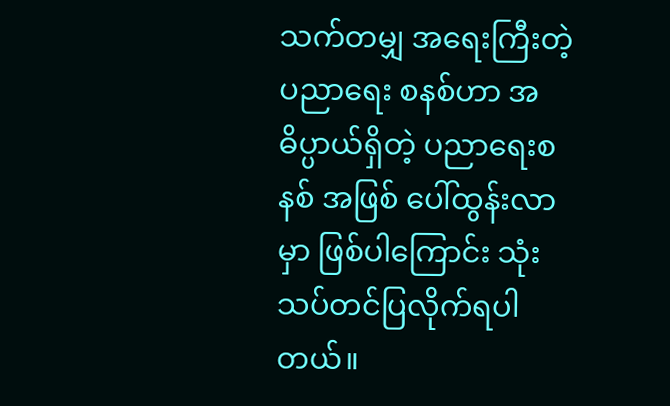သက်တမျှ အရေးကြီးတဲ့ ပညာရေး စနစ်ဟာ အဓိပ္ပာယ်ရှိတဲ့ ပညာရေးစနစ် အဖြစ် ပေါ်ထွန်းလာမှာ ဖြစ်ပါကြောင်း သုံးသပ်တင်ပြလိုက်ရပါတယ်။